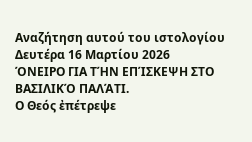Αναζήτηση αυτού του ιστολογίου
Δευτέρα 16 Μαρτίου 2026
ΌΝΕΙΡΟ ΓΙΑ ΤΉΝ ΕΠΊΣΚΕΨΗ ΣΤΟ ΒΑΣΙΛΙΚΌ ΠΑΛΆΤΙ.
Ο Θεός ἐπέτρεψε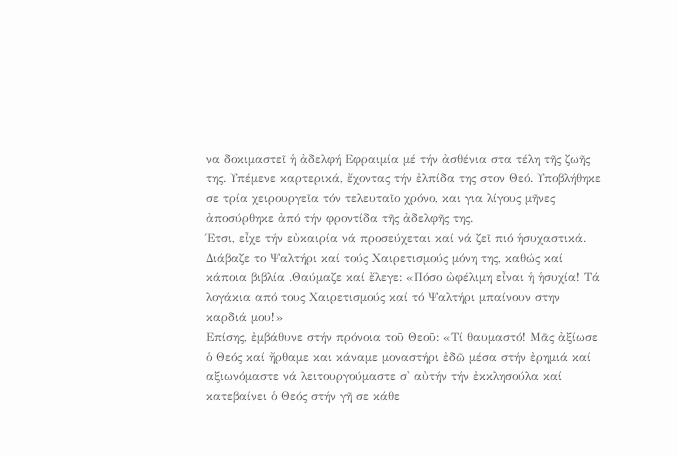να δοκιμαστεῖ ἡ ἀδελφή Εφραιμία μέ τήν ἀσθένια στα τέλη τῆς ζωῆς της. Υπέμενε καρτερικά, ἔχοντας τήν ἐλπίδα της στον Θεό. Υποβλήθηκε σε τρία χειρουργεῖα τόν τελευταῖο χρόνο, και για λίγους μῆνες ἀποσύρθηκε ἀπό τήν φροντίδα τῆς ἀδελφῆς της.
Έτσι, εἶχε τήν εὐκαιρία νά προσεύχεται καί νά ζεῖ πιό ἡσυχαστικά. Διάβαζε το Ψαλτήρι καί τούς Χαιρετισμούς μόνη της, καθώς καί κάποια βιβλία .Θαύμαζε καί ἔλεγε: «Πόσο ὠφέλιμη εἶναι ἡ ἡσυχία! Τά λογάκια από τους Χαιρετισμούς καί τό Ψαλτήρι μπαίνουν στην καρδιά μου!»
Επίσης, ἐμβάθυνε στήν πρόνοια τοῦ Θεοῦ: «Τί θαυμαστό! Μᾶς ἀξίωσε ὁ Θεός καί ἤρθαμε και κάναμε μοναστήρι ἐδῶ μέσα στήν ἐρημιά καί αξιωνόμαστε νά λειτουργούμαστε σ' αὐτήν τήν ἐκκλησούλα καί κατεβαίνει ὁ Θεός στήν γῆ σε κάθε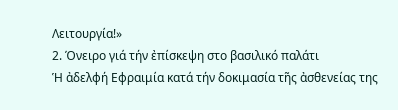Λειτουργία!»
2. Όνειρο γιά τήν ἐπίσκεψη στο βασιλικό παλάτι
Ἡ ἀδελφή Εφραιμία κατά τήν δοκιμασία τῆς ἀσθενείας της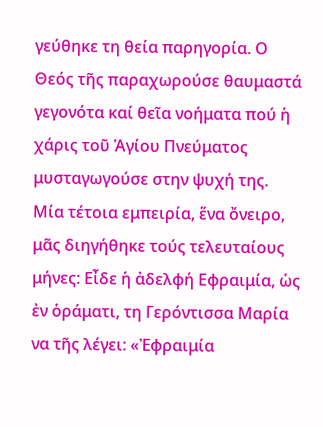γεύθηκε τη θεία παρηγορία. Ο Θεός τῆς παραχωρούσε θαυμαστά γεγονότα καί θεῖα νοήματα πού ἡ χάρις τοῦ Ἁγίου Πνεύματος μυσταγωγούσε στην ψυχή της.
Μία τέτοια εμπειρία, ἕνα ὄνειρο, μᾶς διηγήθηκε τούς τελευταίους μήνες: Εἶδε ἡ ἀδελφή Εφραιμία, ὡς ἐν ὁράματι, τη Γερόντισσα Μαρία να τῆς λέγει: «Ἐφραιμία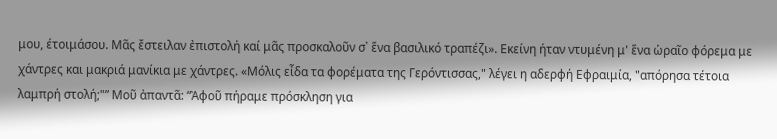μου, έτοιμάσου. Μᾶς ἔστειλαν ἐπιστολή καί μᾶς προσκαλοῦν σ᾽ ἕνα βασιλικό τραπέζι». Εκείνη ήταν ντυμένη μ' ἕνα ὡραῖο φόρεμα με χάντρες και μακριά μανίκια με χάντρες. «Μόλις εἶδα τα φορέματα της Γερόντισσας," λέγει η αδερφή Εφραιμία, "απόρησα τέτοια λαμπρή στολή;"” Μοῦ ἀπαντᾶ: “Ἀφοῦ πήραμε πρόσκληση για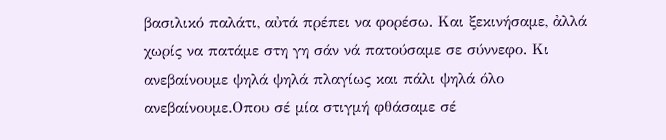βασιλικό παλάτι, αὐτά πρέπει να φορέσω. Και ξεκινήσαμε, ἀλλά χωρίς να πατάμε στη γη σάν νά πατούσαμε σε σύννεφο. Κι ανεβαίνουμε ψηλά ψηλά πλαγίως και πάλι ψηλά όλο ανεβαίνουμε.Οπου σέ μία στιγμή φθάσαμε σέ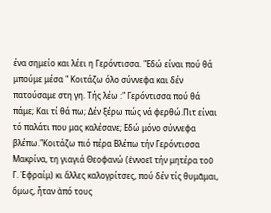ένα σημείο και λέει η Γερόντισσα. "Εδώ είναι πού θά μπούμε μέσα " Κοιτάζω όλο σύννεφα και δέν πατούσαμε στη γη. Τής λέω :" Γερόντισσα πού θά πάμε; Και τί θά πω; Δέν ξέρω πώς νά φερθώ.Πιτ είναι τό παλάτι που μας καλέσανε; Εδώ μόνο σύννεφα βλέπω."Κοιτάζω πιό πέρα Βλέπω τήν Γερόντισσα Μακρίνα, τη γιαγιά Θεοφανώ (ἐννοεῖ τήν μητέρα τοῦ Γ. Ἐφραίμ) κι ἄλλες καλογρίτσες, πού δέν τίς θυμᾶμαι, ὅμως, ἦταν ἀπό τους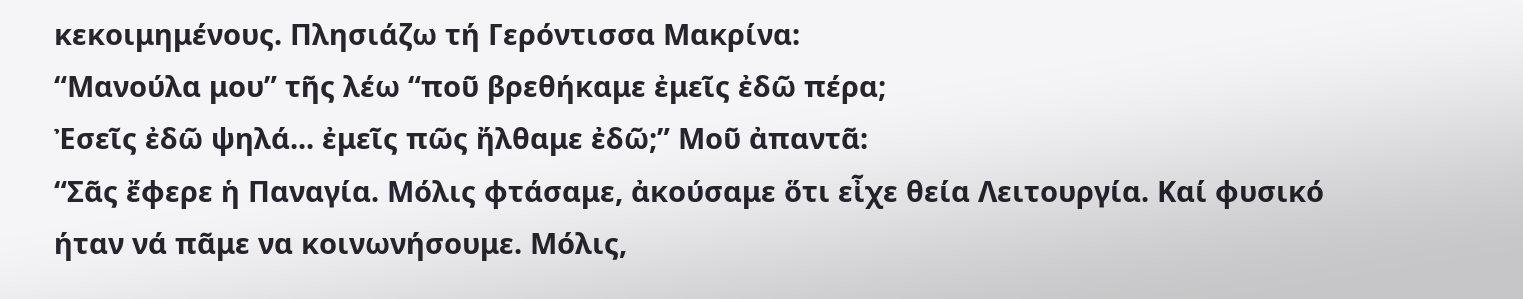κεκοιμημένους. Πλησιάζω τή Γερόντισσα Μακρίνα:
“Μανούλα μου” τῆς λέω “ποῦ βρεθήκαμε ἐμεῖς ἐδῶ πέρα;
Ἐσεῖς ἐδῶ ψηλά... ἐμεῖς πῶς ἤλθαμε ἐδῶ;” Μοῦ ἀπαντᾶ:
“Σᾶς ἔφερε ἡ Παναγία. Μόλις φτάσαμε, ἀκούσαμε ὅτι εἶχε θεία Λειτουργία. Καί φυσικό ήταν νά πᾶμε να κοινωνήσουμε. Μόλις,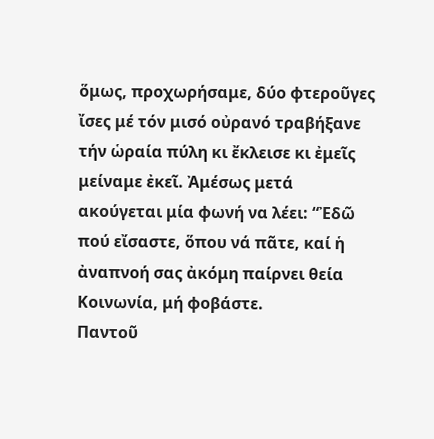ὅμως, προχωρήσαμε, δύο φτεροῦγες ἴσες μέ τόν μισό οὐρανό τραβήξανε τήν ὡραία πύλη κι ἔκλεισε κι ἐμεῖς μείναμε ἐκεῖ. Ἀμέσως μετά ακούγεται μία φωνή να λέει: “Ἐδῶ πού εἴσαστε, ὅπου νά πᾶτε, καί ἡ ἀναπνοή σας ἀκόμη παίρνει θεία Κοινωνία, μή φοβάστε.
Παντοῦ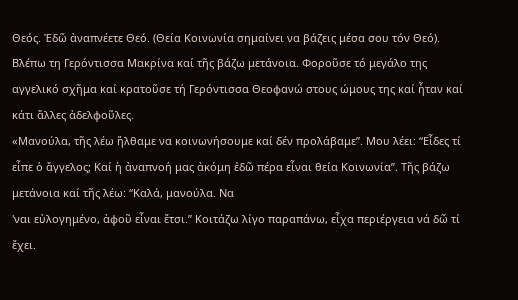Θεός. Ἐδῶ ἀναπνέετε Θεό. (Θεία Κοινωνία σημαίνει να βάζεις μέσα σου τόν Θεό). Βλέπω τη Γερόντισσα Μακρίνα καί τῆς βάζω μετάνοια. Φοροῦσε τό μεγάλο της αγγελικό σχῆμα καί κρατοῦσε τή Γερόντισσα Θεοφανώ στους ώμους της καί ἦταν καί κάτι ἄλλες ἀδελφοῦλες.
«Μανούλα, τῆς λέω ἤλθαμε να κοινωνήσουμε καί δέν προλάβαμε”. Μου λέει: “Εἶδες τί εἶπε ὁ ἄγγελος; Καί ἡ ἀναπνοή μας ἀκόμη ἐδῶ πέρα εἶναι θεία Κοινωνία”. Τῆς βάζω μετάνοια καί τῆς λέω: “Καλά, μανούλα. Να
'ναι εὐλογημένο, ἀφοῦ εἶναι ἔτσι.” Κοιτάζω λίγο παραπάνω, εἶχα περιέργεια νά δῶ τί ἔχει.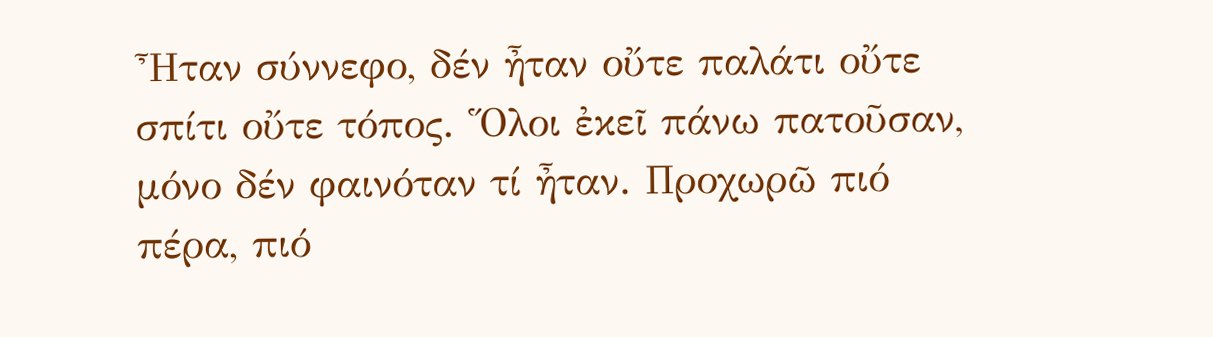Ἦταν σύννεφο, δέν ἦταν οὔτε παλάτι οὔτε σπίτι οὔτε τόπος. Ὅλοι ἐκεῖ πάνω πατοῦσαν, μόνο δέν φαινόταν τί ἦταν. Προχωρῶ πιό πέρα, πιό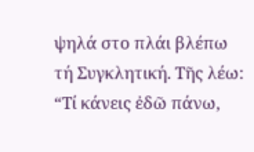ψηλά στο πλάι βλέπω τή Συγκλητική. Τῆς λέω: “Τί κάνεις ἐδῶ πάνω,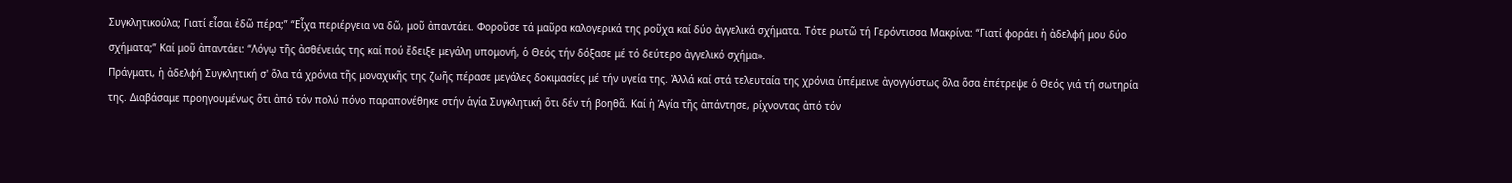Συγκλητικούλα; Γιατί εἶσαι ἐδῶ πέρα;” “Εἶχα περιέργεια να δῶ, μοῦ ἀπαντάει. Φοροῦσε τά μαῦρα καλογερικά της ροῦχα καί δύο ἀγγελικά σχήματα. Τότε ρωτῶ τή Γερόντισσα Μακρίνα: “Γιατί φοράει ἡ ἀδελφή μου δύο σχήματα;” Καί μοῦ ἀπαντάει: “Λόγῳ τῆς ἀσθένειάς της καί πού ἔδειξε μεγάλη υπομονή, ὁ Θεός τήν δόξασε μέ τό δεύτερο ἀγγελικό σχήμα».
Πράγματι, ἡ ἀδελφή Συγκλητική σ' ὅλα τά χρόνια τῆς μοναχικῆς της ζωῆς πέρασε μεγάλες δοκιμασίες μέ τήν υγεία της. Ἀλλά καί στά τελευταία της χρόνια ὑπέμεινε ἀγογγύστως ὅλα ὅσα ἐπέτρεψε ὁ Θεός γιά τή σωτηρία της. Διαβάσαμε προηγουμένως ὅτι ἀπό τόν πολύ πόνο παραπονέθηκε στήν ἁγία Συγκλητική ὅτι δέν τή βοηθᾶ. Καί ἡ Ἁγία τῆς ἀπάντησε, ρίχνοντας ἀπό τόν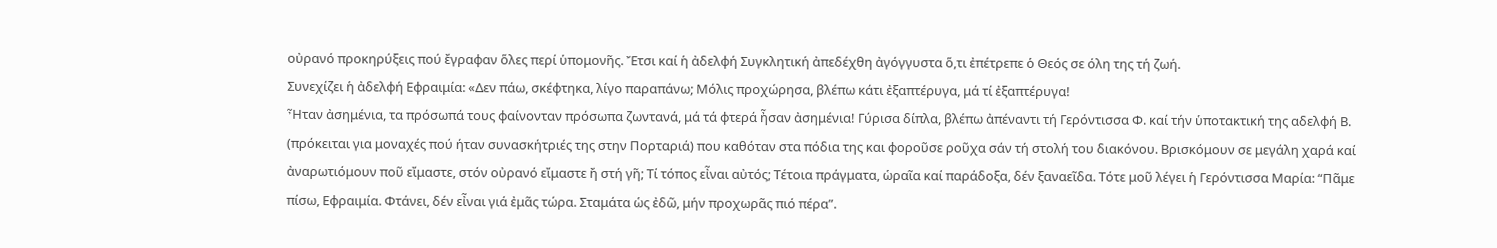οὐρανό προκηρύξεις πού ἔγραφαν ὅλες περί ὑπομονῆς. Ἔτσι καί ἡ ἀδελφή Συγκλητική ἀπεδέχθη ἀγόγγυστα ὅ,τι ἐπέτρεπε ὁ Θεός σε όλη της τή ζωή.
Συνεχίζει ἡ ἀδελφή Εφραιμία: «Δεν πάω, σκέφτηκα, λίγο παραπάνω; Μόλις προχώρησα, βλέπω κάτι ἐξαπτέρυγα, μά τί ἐξαπτέρυγα!
Ἦταν ἀσημένια, τα πρόσωπά τους φαίνονταν πρόσωπα ζωντανά, μά τά φτερά ἦσαν ἀσημένια! Γύρισα δίπλα, βλέπω ἀπέναντι τή Γερόντισσα Φ. καί τήν ὑποτακτική της αδελφή Β. (πρόκειται για μοναχές πού ήταν συνασκήτριές της στην Πορταριά) που καθόταν στα πόδια της και φοροῦσε ροῦχα σάν τή στολή του διακόνου. Βρισκόμουν σε μεγάλη χαρά καί ἀναρωτιόμουν ποῦ εἴμαστε, στόν οὐρανό εἴμαστε ἤ στή γῆ; Τί τόπος εἶναι αὐτός; Τέτοια πράγματα, ὡραῖα καί παράδοξα, δέν ξαναεῖδα. Τότε μοῦ λέγει ἡ Γερόντισσα Μαρία: “Πᾶμε πίσω, Εφραιμία. Φτάνει, δέν εἶναι γιά ἐμᾶς τώρα. Σταμάτα ὡς ἐδῶ, μήν προχωρᾶς πιό πέρα”.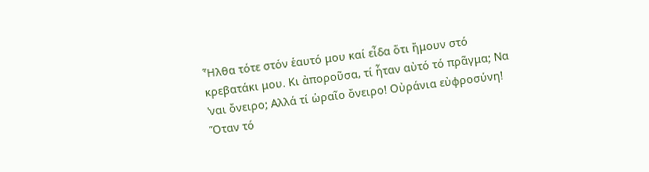Ἦλθα τότε στόν ἑαυτό μου καί εἶδα ὅτι ἤμουν στό κρεβατάκι μου. Κι ἀποροῦσα, τί ἦταν αὐτό τό πρᾶγμα; Να 'ναι ὄνειρο; Αλλά τί ὡραῖο ὄνειρο! Οὐράνια εὐφροσύνη! Ὅταν τό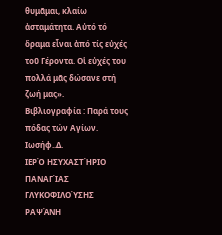θυμᾶμαι, κλαίω ἀσταμάτητα. Αὐτό τό ὅραμα εἶναι ἀπό τίς εὐχές τοῦ Γέροντα. Οἱ εὐχές του πολλά μᾶς δώσανε στή ζωή μας».
Βιβλιογραφία : Παρά τους πόδας τών Αγίων. Ιωσήφ..Δ.
ΙΕΡΌ ΗΣΥΧΑΣΤΉΡΙΟ ΠΑΝΑΓΊΑΣ ΓΛΥΚΟΦΙΛΟΎΣΗΣ ΡΑΨΆΝΗ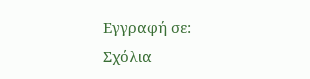Εγγραφή σε:
Σχόλια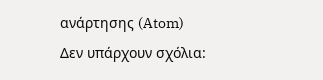ανάρτησης (Atom)
Δεν υπάρχουν σχόλια: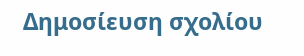Δημοσίευση σχολίου